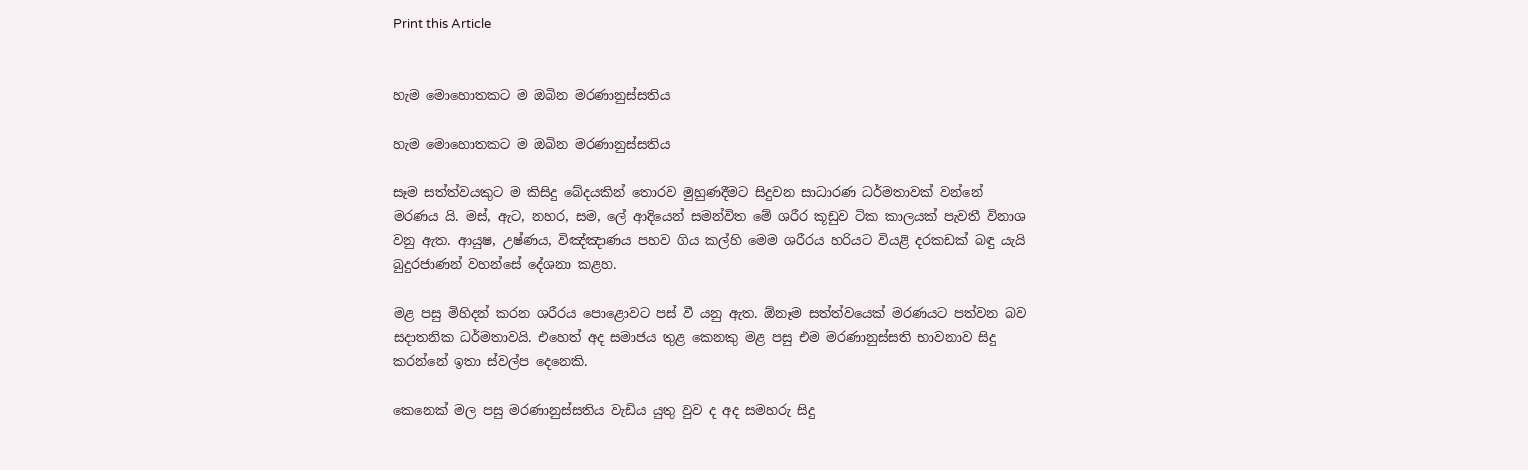Print this Article


හැම මොහොතකට ම ඔබින මරණානුස්සතිය

හැම මොහොතකට ම ඔබින මරණානුස්සතිය

සෑම සත්ත්වයකුට ම කිසිදු බේදයකින් තොරව මුහුණදීමට සිදුවන සාධාරණ ධර්මතාවක් වන්නේ මරණය යි. මස්, ඇට, නහර, සම, ලේ ආදියෙන් සමන්විත මේ ශරීර කූඩුව ටික කාලයක් පැවතී විනාශ වනු ඇත. ආයුෂ, උෂ්ණය, විඤ්ඤාණය පහව ගිය කල්හි මෙම ශරීරය හරියට වියළි දරකඩක් බඳු යැයි බුදුරජාණන් වහන්සේ දේශනා කළහ.

මළ පසු මිහිදන් කරන ශරීරය පොළොවට පස් වී යනු ඇත. ඕනෑම සත්ත්වයෙක් මරණයට පත්වන බව සදාතනික ධර්මතාවයි. එහෙත් අද සමාජය තුළ කෙනකු මළ පසු එම මරණානුස්සති භාවනාව සිදු කරන්නේ ඉතා ස්වල්ප දෙනෙකි.

කෙනෙක් මල පසු මරණානුස්සතිය වැඩිය යුතු වුව ද අද සමහරු සිදු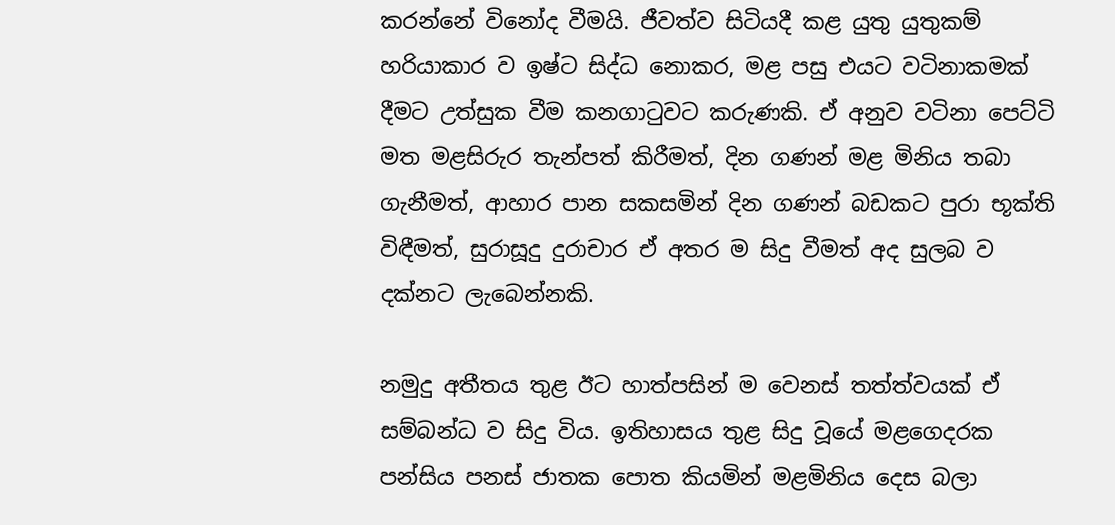කරන්නේ විනෝද වීමයි. ජීවත්ව සිටියදී කළ යුතු යුතුකම් හරියාකාර ව ඉෂ්ට සිද්ධ නොකර, මළ පසු එයට වටිනාකමක් දීමට උත්සුක වීම කනගාටුවට කරුණකි. ඒ අනුව වටිනා පෙට්ටි මත මළසිරුර තැන්පත් කිරීමත්, දින ගණන් මළ මිනිය තබා ගැනීමත්, ආහාර පාන සකසමින් දින ගණන් බඩකට පුරා භූක්ති විඳීමත්, සුරාසූදු දුරාචාර ඒ අතර ම සිදු වීමත් අද සුලබ ව දක්නට ලැබෙන්නකි.

නමුදු අතීතය තුළ ඊට හාත්පසින් ම වෙනස් තත්ත්වයක් ඒ සම්බන්ධ ව සිදු විය. ඉතිහාසය තුළ සිදු වූයේ මළගෙදරක පන්සිය පනස් ජාතක පොත කියමින් මළමිනිය දෙස බලා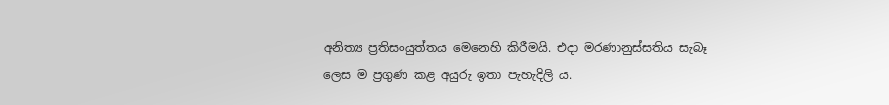අනිත්‍ය ප්‍රතිසංයුත්තය මෙනෙහි කිරීමයි. එදා මරණානුස්සතිය සැබෑ ලෙස ම ප්‍රගුණ කළ අයුරු ඉතා පැහැදිලි ය.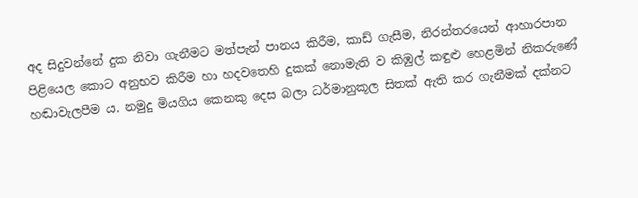අද සිදුවන්නේ දුක නිවා ගැනීමට මත්පැන් පානය කිරීම, කාඩ් ගැසීම, නිරන්තරයෙන් ආහාරපාන පිළියෙල කොට අනුභව කිරීම හා හදවතෙහි දුකක් නොමැති ව කිඹුල් කඳුළු හෙළමින් නිකරුණේ හඬාවැලපීම ය. නමුදු මියගිය කෙනකු දෙස බලා ධර්මානුකූල සිතක් ඇති කර ගැනීමක් දක්නට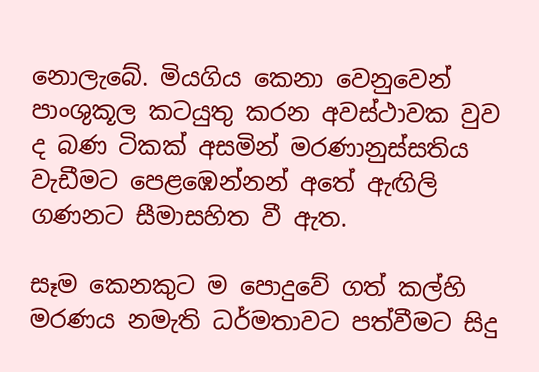නොලැබේ. මියගිය කෙනා වෙනුවෙන් පාංශුකූල කටයුතු කරන අවස්ථාවක වුව ද බණ ටිකක් අසමින් මරණානුස්සතිය වැඩීමට පෙළඹෙන්නන් අතේ ඇඟිලි ගණනට සීමාසහිත වී ඇත.

සෑම කෙනකුට ම පොදුවේ ගත් කල්හි මරණය නමැති ධර්මතාවට පත්වීමට සිදු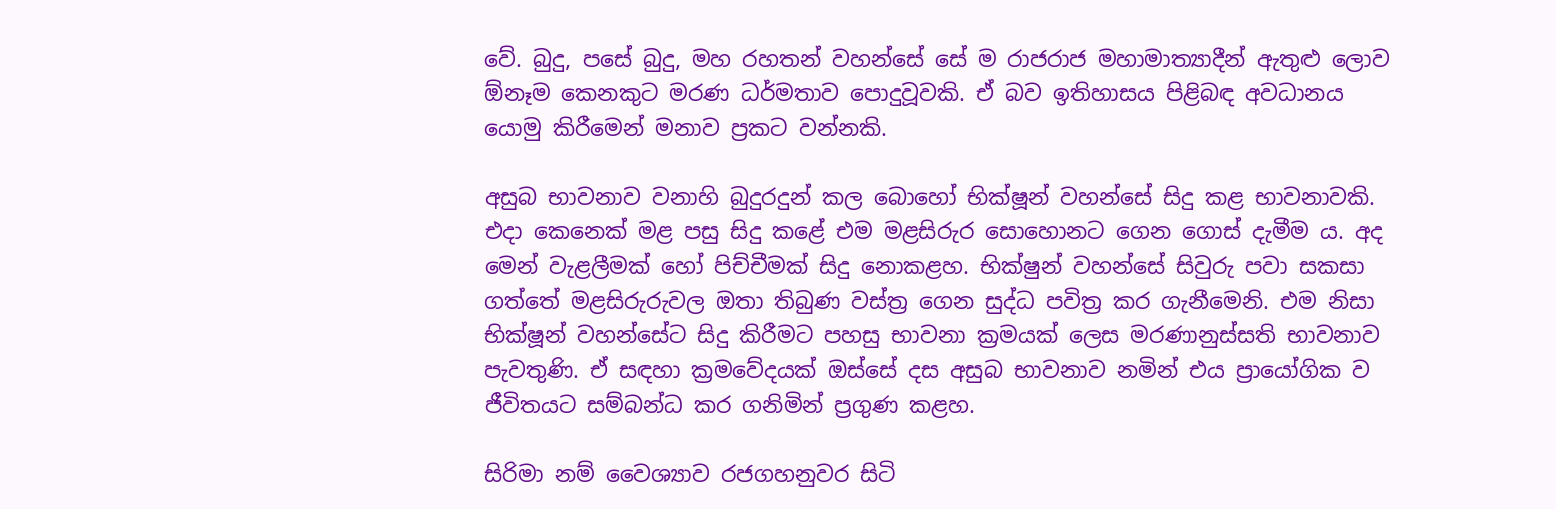වේ. බුදු, පසේ බුදු, මහ රහතන් වහන්සේ සේ ම රාජරාජ මහාමාත්‍යාදීන් ඇතුළු ලොව ඕනෑම කෙනකුට මරණ ධර්මතාව පොදුවූවකි. ඒ බව ඉතිහාසය පිළිබඳ අවධානය යොමු කිරීමෙන් මනාව ප්‍රකට වන්නකි.

අසුබ භාවනාව වනාහි බුදුරදුන් කල බොහෝ භික්ෂූන් වහන්සේ සිදු කළ භාවනාවකි. එදා කෙනෙක් මළ පසු සිදු කළේ එම මළසිරුර සොහොනට ගෙන ගොස් දැමීම ය. අද මෙන් වැළලීමක් හෝ පිච්චීමක් සිදු නොකළහ. භික්ෂුන් වහන්සේ සිවුරු පවා සකසා ගත්තේ මළසිරුරුවල ඔතා තිබුණ වස්ත්‍ර ගෙන සුද්ධ පවිත්‍ර කර ගැනීමෙනි. එම නිසා භික්ෂූන් වහන්සේට සිදු කිරීමට පහසු භාවනා ක්‍රමයක් ලෙස මරණානුස්සති භාවනාව පැවතුණි. ඒ සඳහා ක්‍රමවේදයක් ඔස්සේ දස අසුබ භාවනාව නමින් එය ප්‍රායෝගික ව ජීවිතයට සම්බන්ධ කර ගනිමින් ප්‍රගුණ කළහ.

සිරිමා නම් වෛශ්‍යාව රජගහනුවර සිටි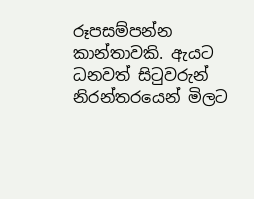රූපසම්පන්න කාන්තාවකි. ඇයට ධනවත් සිටුවරුන් නිරන්තරයෙන් මිලට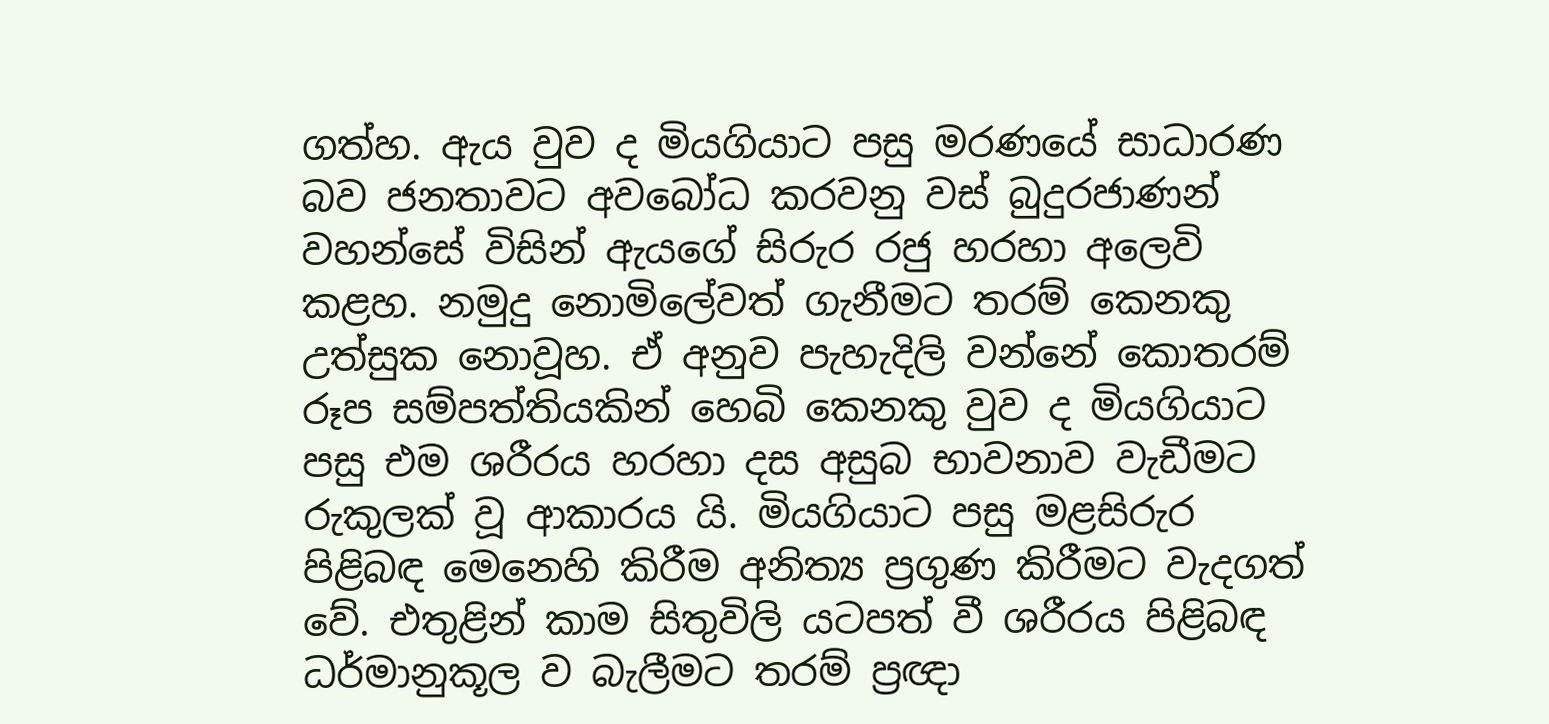ගත්හ. ඇය වුව ද මියගියාට පසු මරණයේ සාධාරණ බව ජනතාවට අවබෝධ කරවනු වස් බුදුරජාණන් වහන්සේ විසින් ඇයගේ සිරුර රජු හරහා අලෙවි කළහ. නමුදු නොමිලේවත් ගැනීමට තරම් කෙනකු උත්සුක නොවූහ. ඒ අනුව පැහැදිලි වන්නේ කොතරම් රූප සම්පත්තියකින් හෙබි කෙනකු වුව ද මියගියාට පසු එම ශරීරය හරහා දස අසුබ භාවනාව වැඩීමට රුකුලක් වූ ආකාරය යි. මියගියාට පසු මළසිරුර පිළිබඳ මෙනෙහි කිරීම අනිත්‍ය ප්‍රගුණ කිරීමට වැදගත් වේ. එතුළින් කාම සිතුවිලි යටපත් වී ශරීරය පිළිබඳ ධර්මානුකූල ව බැලීමට තරම් ප්‍රඥා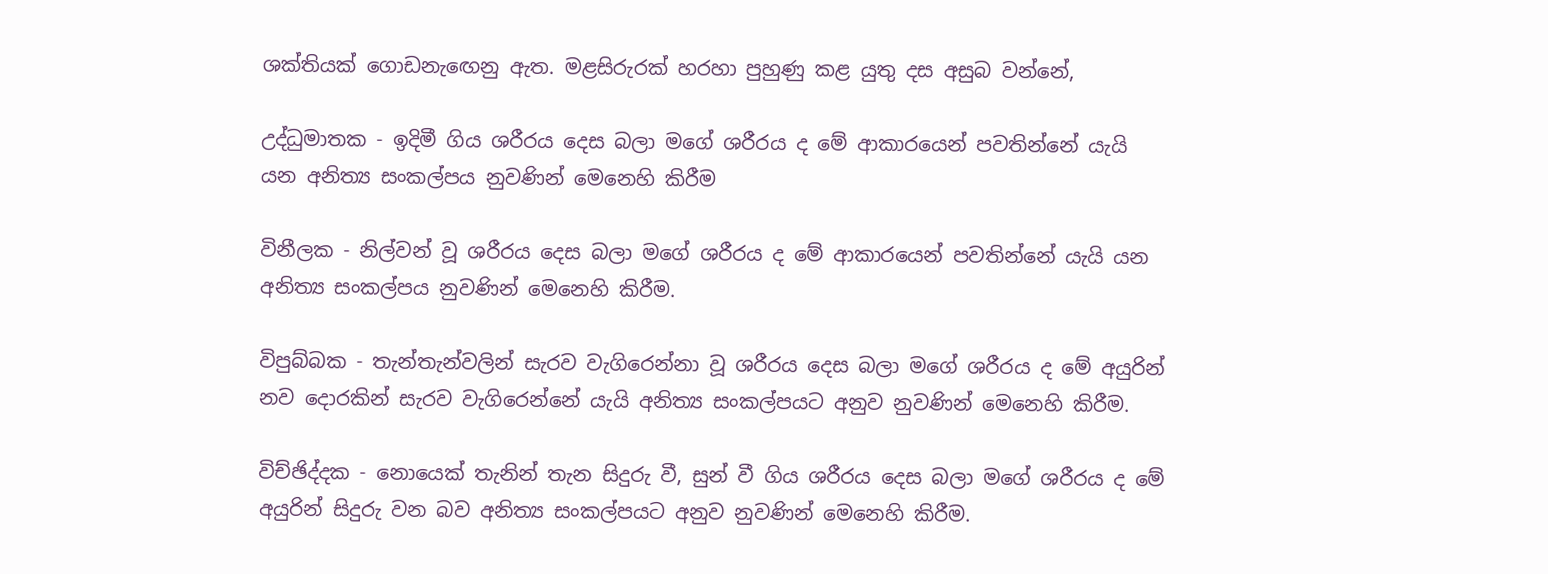ශක්තියක් ගොඩනැඟෙනු ඇත. මළසිරුරක් හරහා පුහුණු කළ යුතු දස අසුබ වන්නේ,

උද්ධුමාතක - ඉදිමී ගිය ශරීරය දෙස බලා මගේ ශරීරය ද මේ ආකාරයෙන් පවතින්නේ යැයි යන අනිත්‍ය සංකල්පය නුවණින් මෙනෙහි කිරීම

විනීලක - නිල්වන් වූ ශරීරය දෙස බලා මගේ ශරීරය ද මේ ආකාරයෙන් පවතින්නේ යැයි යන අනිත්‍ය සංකල්පය නුවණින් මෙනෙහි කිරීම.

විපුබ්බක - තැන්තැන්වලින් සැරව වැගිරෙන්නා වූ ශරීරය දෙස බලා මගේ ශරීරය ද මේ අයුරින් නව දොරකින් සැරව වැගිරෙන්නේ යැයි අනිත්‍ය සංකල්පයට අනුව නුවණින් මෙනෙහි කිරීම.

විච්ඡිද්දක - නොයෙක් තැනින් තැන සිදුරු වී, සුන් වී ගිය ශරීරය දෙස බලා මගේ ශරීරය ද මේ අයුරින් සිදුරු වන බව අනිත්‍ය සංකල්පයට අනුව නුවණින් මෙනෙහි කිරීම.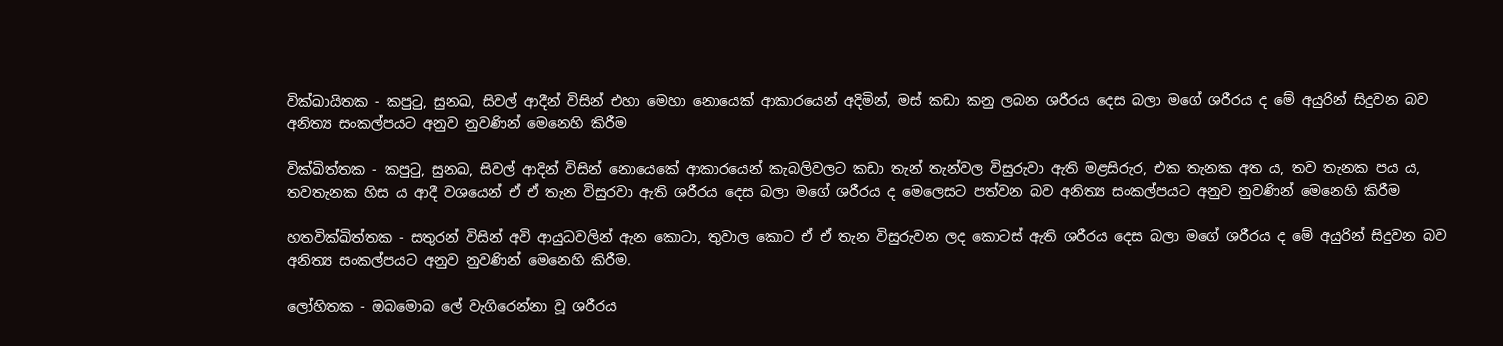වික්ඛායිතක - කපුටු, සුනඛ, සිවල් ආදීන් විසින් එහා මෙහා නොයෙක් ආකාරයෙන් අදිමින්, මස් කඩා කනු ලබන ශරීරය දෙස බලා මගේ ශරීරය ද මේ අයුරින් සිදුවන බව අනිත්‍ය සංකල්පයට අනුව නුවණින් මෙනෙහි කිරීම

වික්ඛිත්තක - කපුටු, සුනඛ, සිවල් ආදින් විසින් නොයෙකේ ආකාරයෙන් කැබලිවලට කඩා තැන් තැන්වල විසුරුවා ඇති මළසිරුර, එක තැනක අත ය, තව තැනක පය ය, තවතැනක හිස ය ආදී වශයෙන් ඒ ඒ තැන විසුරවා ඇති ශරීරය දෙස බලා මගේ ශරීරය ද මෙලෙසට පත්වන බව අනිත්‍ය සංකල්පයට අනුව නුවණින් මෙනෙහි කිරීම

හතවික්ඛිත්තක - සතුරන් විසින් අවි ආයුධවලින් ඇන කොටා, තුවාල කොට ඒ ඒ තැන විසුරුවන ලද කොටස් ඇති ශරීරය දෙස බලා මගේ ශරීරය ද මේ අයුරින් සිදුවන බව අනිත්‍ය සංකල්පයට අනුව නුවණින් මෙනෙහි කිරීම.

ලෝහිතක - ඔබමොබ ලේ වැගිරෙන්නා වූ ශරීරය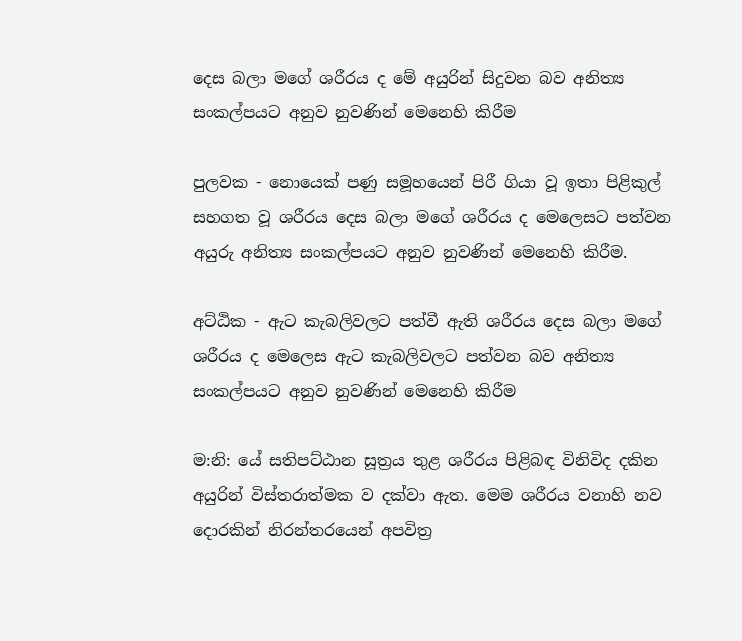දෙස බලා මගේ ශරීරය ද මේ අයුරින් සිදුවන බව අනිත්‍ය සංකල්පයට අනුව නුවණින් මෙනෙහි කිරීම

පුලවක - නොයෙක් පණු සමූහයෙන් පිරී ගියා වූ ඉතා පිළිකුල් සහගත වූ ශරීරය දෙස බලා මගේ ශරීරය ද මෙලෙසට පත්වන අයුරු අනිත්‍ය සංකල්පයට අනුව නුවණින් මෙනෙහි කිරීම.

අට්ඨික - ඇට කැබලිවලට පත්වී ඇති ශරීරය දෙස බලා මගේ ශරීරය ද මෙලෙස ඇට කැබලිවලට පත්වන බව අනිත්‍ය සංකල්පයට අනුව නුවණින් මෙනෙහි කිරීම

ම:නි: යේ සතිපට්ඨාන සූත්‍රය තුළ ශරීරය පිළිබඳ විනිවිද දකින අයුරින් විස්තරාත්මක ව දක්වා ඇත. මෙම ශරීරය වනාහි නව දොරකින් නිරන්තරයෙන් අපවිත්‍ර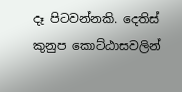දෑ පිටවන්නකි. දෙතිස් කුනුප කොට්ඨාසවලින්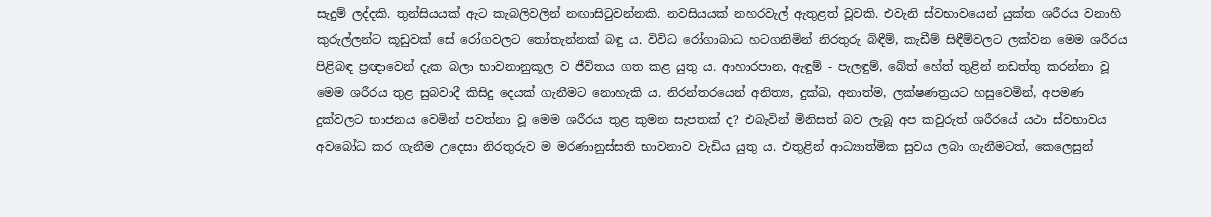සැදුම් ලද්දකි. තුන්සියයක් ඇට කැබලිවලින් නඟාසිටුවන්නකි. නවසියයක් නහරවැල් ඇතුළත් වූවකි. එවැනි ස්වභාවයෙන් යුක්ත ශරීරය වනාහි කුරුල්ලන්ට කූඩුවක් සේ රෝගවලට තෝතැන්නක් බඳු ය. විවිධ රෝගාබාධ හටගනිමින් නිරතුරු බිඳීම්, කැඩීම් සිඳීම්වලට ලක්වන මෙම ශරීරය පිළිබඳ ප්‍රඥාවෙන් දැක බලා භාවනානුකූල ව ජීවිතය ගත කළ යුතු ය. ආහාරපාන, ඇඳුම් - පැලඳුම්, බේත් හේත් තුළින් නඩත්තු කරන්නා වූ මෙම ශරීරය තුළ සුබවාදී කිසිදු දෙයක් ගැනීමට නොහැකි ය. නිරන්තරයෙන් අනිත්‍ය, දුක්ඛ, අනාත්ම, ලක්ෂණත්‍රයට හසුවෙමින්, අපමණ දුක්වලට භාජනය වෙමින් පවත්නා වූ මෙම ශරීරය තුළ කුමන සැපතක් ද? එබැවින් මිනිසත් බව ලැබූ අප කවුරුත් ශරීරයේ යථා ස්වභාවය අවබෝධ කර ගැනීම උදෙසා නිරතුරුව ම මරණානුස්සති භාවනාව වැඩිය යුතු ය. එතුළින් ආධ්‍යාත්මික සුවය ලබා ගැනීමටත්, කෙලෙසුන්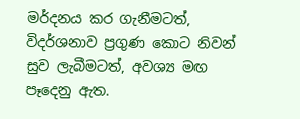මර්දනය කර ගැනීමටත්, විදර්ශනාව ප්‍රගුණ කොට නිවන් සුව ලැබීමටත්, අවශ්‍ය මඟ පෑදෙනු ඇත.